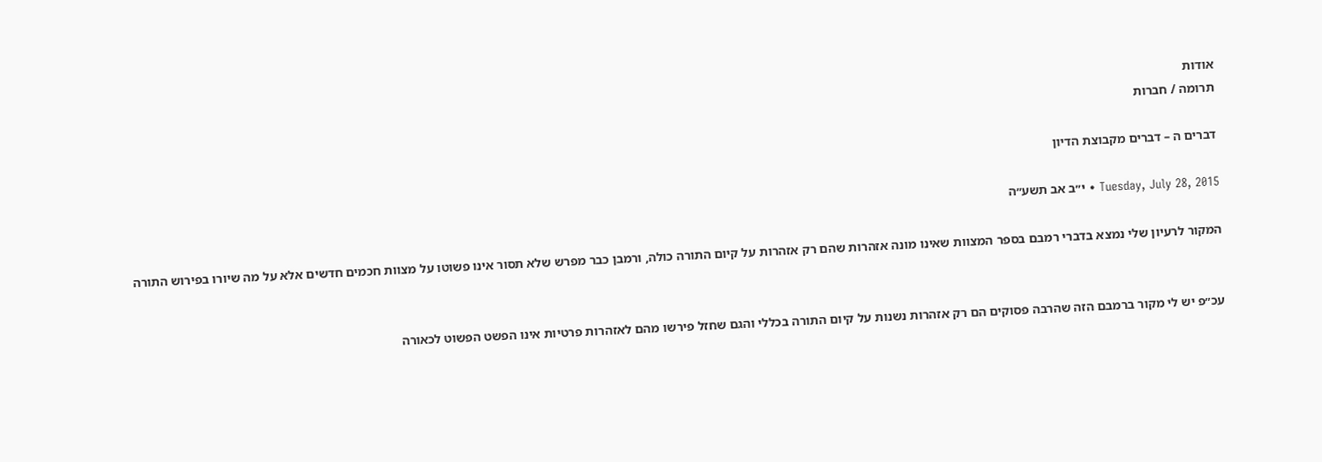אודות
תרומה / חברות

דברים ה – דברים מקבוצת הדיון

Tuesday, July 28, 2015 • י״ב אב תשע״ה

המקור לרעיון שלי נמצא בדברי רמבם בספר המצוות שאינו מונה אזהרות שהם רק אזהרות על קיום התורה כולה, ורמבן כבר מפרש שלא תסור אינו פשוטו על מצוות חכמים חדשים אלא על מה שיורו בפירוש התורה


עכ״פ יש לי מקור ברמבם הזה שהרבה פסוקים הם רק אזהרות נשנות על קיום התורה בכללי והגם שחזל פירשו מהם לאזהרות פרטיות אינו הפשט הפשוט לכאורה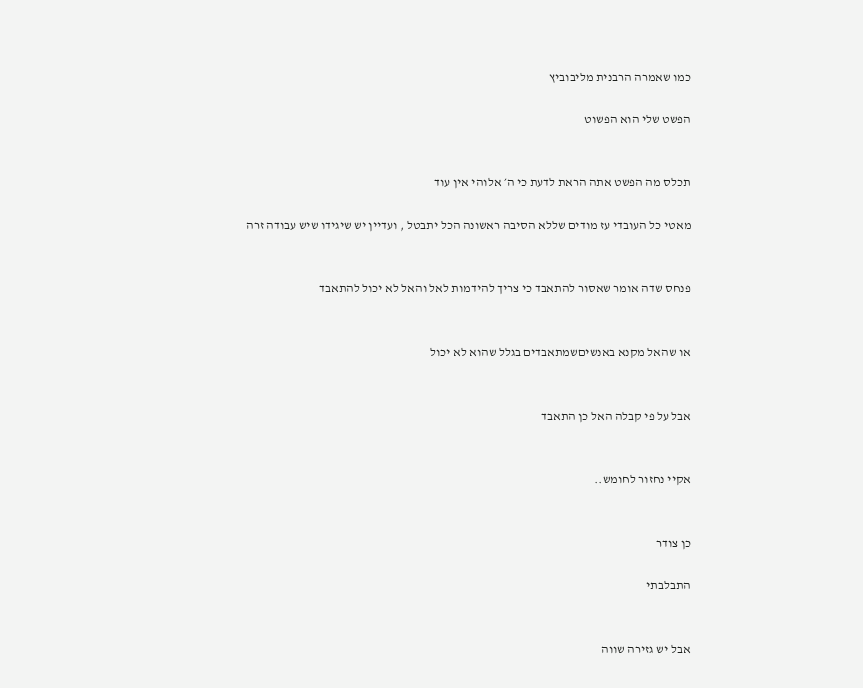כמו שאמרה הרבנית מליבוביץ

הפשט שלי הוא הפשוט


תכלס מה הפשט אתה הראת לדעת כי ה׳ אלוהי אין עוד

מאטי כל העובדי עז מודים שללא הסיבה ראשונה הכל יתבטל , ועדיין יש שיגידו שיש עבודה זרה


פנחס שדה אומר שאסור להתאבד כי צריך להידמות לאל והאל לא יכול להתאבד


או שהאל מקנא באנשיםשמתאבדים בגלל שהוא לא יכול


אבל על פי קבלה האל כן התאבד


אקיי נחזור לחומש..


כן צודר

התבלבתי


אבל יש גזירה שווה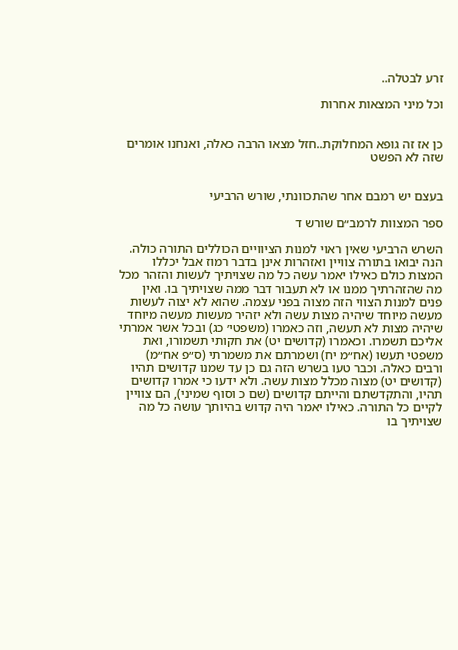זרע לבטלה..

וכל מיני המצאות אחרות


כן אז זה גופא המחלוקת..חזל מצאו הרבה כאלה, ואנחנו אומרים שזה לא הפשט


בעצם יש רמבם אחר שהתכוונתי, שורש הרביעי

ספר המצוות לרמב״ם שורש ד

השרש הרביעי שאין ראוי למנות הציוויים הכוללים התורה כולה. הנה יבואו בתורה צוויין ואזהרות אינן בדבר רמוז אבל יכללו המצות כולם כאילו יאמר עשה כל מה שצויתיך לעשות והזהר מכל מה שהזהרתיך ממנו או לא תעבור דבר ממה שצויתיך בו. ואין פנים למנות הצווי הזה מצוה בפני עצמה. שהוא לא יצוה לעשות מעשה מיוחד שיהיה מצות עשה ולא יזהיר מעשות מעשה מיוחד שיהיה מצות לא תעשה, וזה כאמרו (משפטי׳ כג) ובכל אשר אמרתי אליכם תשמרו. וכאמרו (קדושים יט) את חקותי תשמורו, ואת משפטי תעשו (אח״מ יח) ושמרתם את משמרתי (ס״פ אח״מ) ורבים כאלה. וכבר טעו בשרש הזה גם כן עד שמנו קדושים תהיו (קדושים יט) מצוה מכלל מצות עשה. ולא ידעו כי אמרו קדושים תהיו, והתקדשתם והייתם קדושים (שם כ וסוף שמיני), הם צוויין לקיים כל התורה. כאילו יאמר היה קדוש בהיותך עושה כל מה שצויתיך בו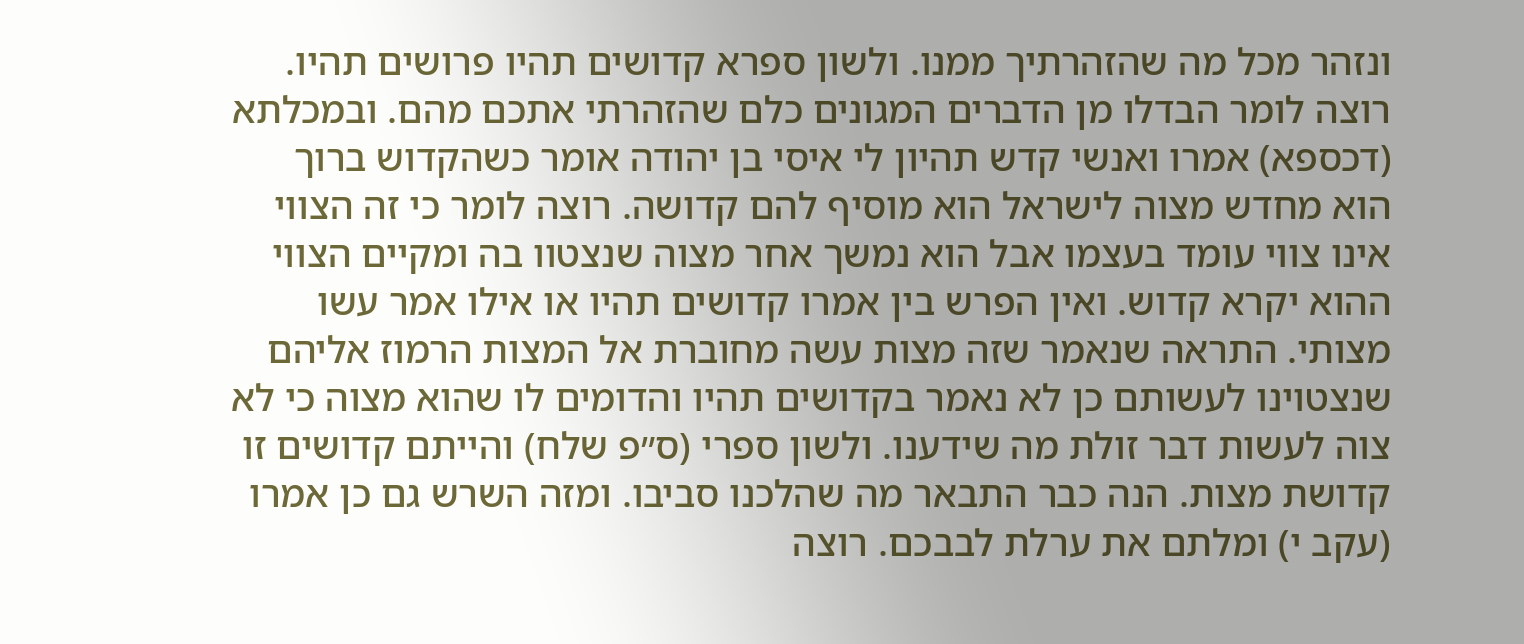ונזהר מכל מה שהזהרתיך ממנו. ולשון ספרא קדושים תהיו פרושים תהיו. רוצה לומר הבדלו מן הדברים המגונים כלם שהזהרתי אתכם מהם. ובמכלתא (דכספא) אמרו ואנשי קדש תהיון לי איסי בן יהודה אומר כשהקדוש ברוך הוא מחדש מצוה לישראל הוא מוסיף להם קדושה. רוצה לומר כי זה הצווי אינו צווי עומד בעצמו אבל הוא נמשך אחר מצוה שנצטוו בה ומקיים הצווי ההוא יקרא קדוש. ואין הפרש בין אמרו קדושים תהיו או אילו אמר עשו מצותי. התראה שנאמר שזה מצות עשה מחוברת אל המצות הרמוז אליהם שנצטוינו לעשותם כן לא נאמר בקדושים תהיו והדומים לו שהוא מצוה כי לא צוה לעשות דבר זולת מה שידענו. ולשון ספרי (ס״פ שלח) והייתם קדושים זו קדושת מצות. הנה כבר התבאר מה שהלכנו סביבו. ומזה השרש גם כן אמרו (עקב י) ומלתם את ערלת לבבכם. רוצה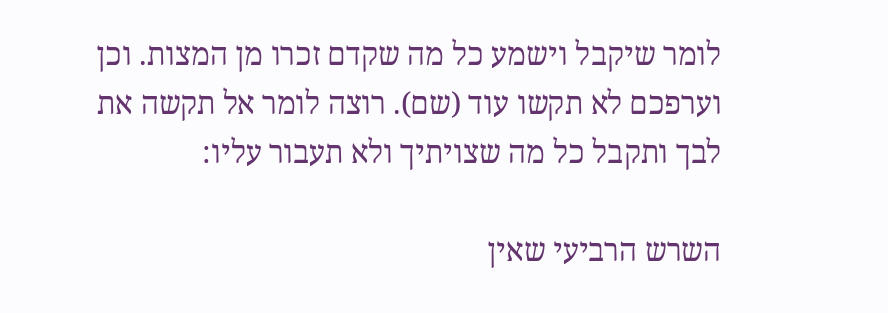לומר שיקבל וישמע כל מה שקדם זכרו מן המצות. וכן וערפכם לא תקשו עוד (שם). רוצה לומר אל תקשה את לבך ותקבל כל מה שצויתיך ולא תעבור עליו:

השרש הרביעי שאין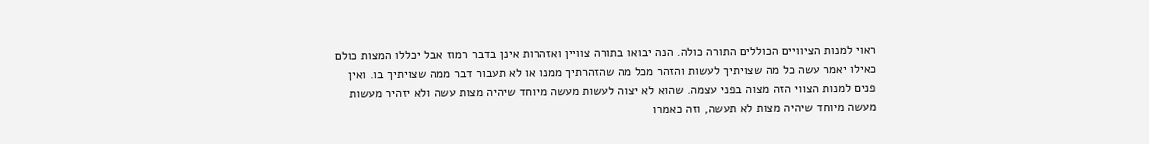ראוי למנות הציוויים הכוללים התורה כולה. הנה יבואו בתורה צוויין ואזהרות אינן בדבר רמוז אבל יכללו המצות כולם כאילו יאמר עשה כל מה שצויתיך לעשות והזהר מכל מה שהזהרתיך ממנו או לא תעבור דבר ממה שצויתיך בו. ואין פנים למנות הצווי הזה מצוה בפני עצמה. שהוא לא יצוה לעשות מעשה מיוחד שיהיה מצות עשה ולא יזהיר מעשות מעשה מיוחד שיהיה מצות לא תעשה, וזה כאמרו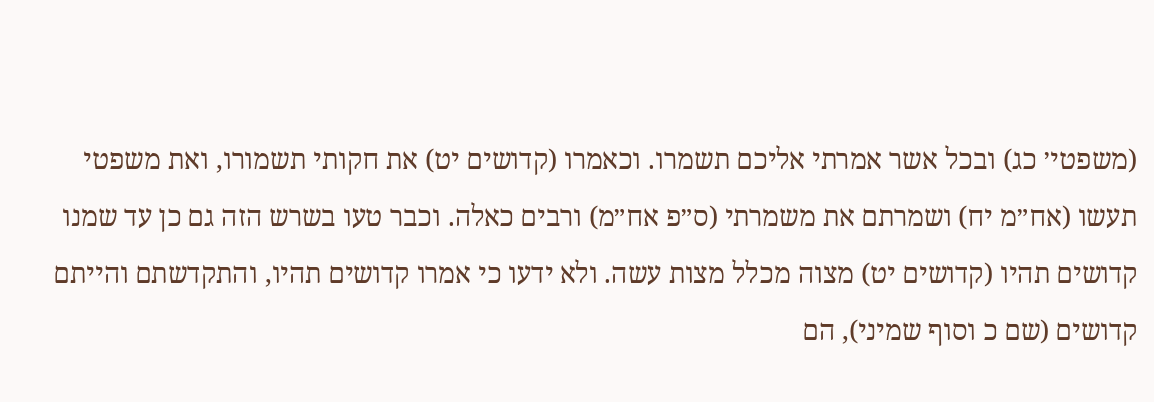(משפטי׳ כג) ובכל אשר אמרתי אליכם תשמרו. וכאמרו (קדושים יט) את חקותי תשמורו, ואת משפטי תעשו (אח״מ יח) ושמרתם את משמרתי (ס״פ אח״מ) ורבים כאלה. וכבר טעו בשרש הזה גם כן עד שמנו קדושים תהיו (קדושים יט) מצוה מכלל מצות עשה. ולא ידעו כי אמרו קדושים תהיו, והתקדשתם והייתם קדושים (שם כ וסוף שמיני), הם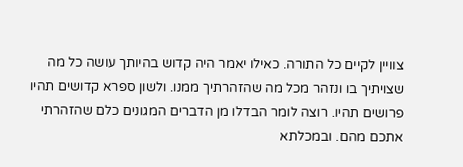צוויין לקיים כל התורה. כאילו יאמר היה קדוש בהיותך עושה כל מה שצויתיך בו ונזהר מכל מה שהזהרתיך ממנו. ולשון ספרא קדושים תהיו פרושים תהיו. רוצה לומר הבדלו מן הדברים המגונים כלם שהזהרתי אתכם מהם. ובמכלתא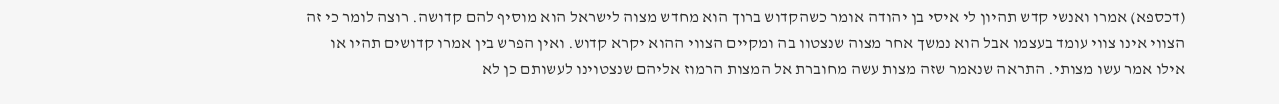(דכספא) אמרו ואנשי קדש תהיון לי איסי בן יהודה אומר כשהקדוש ברוך הוא מחדש מצוה לישראל הוא מוסיף להם קדושה. רוצה לומר כי זה הצווי אינו צווי עומד בעצמו אבל הוא נמשך אחר מצוה שנצטוו בה ומקיים הצווי ההוא יקרא קדוש. ואין הפרש בין אמרו קדושים תהיו או אילו אמר עשו מצותי. התראה שנאמר שזה מצות עשה מחוברת אל המצות הרמוז אליהם שנצטוינו לעשותם כן לא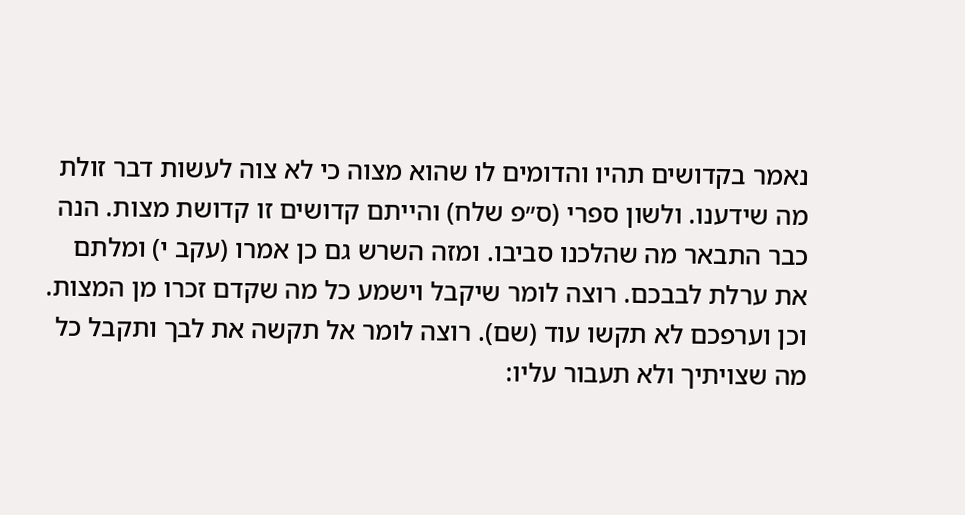נאמר בקדושים תהיו והדומים לו שהוא מצוה כי לא צוה לעשות דבר זולת מה שידענו. ולשון ספרי (ס״פ שלח) והייתם קדושים זו קדושת מצות. הנה כבר התבאר מה שהלכנו סביבו. ומזה השרש גם כן אמרו (עקב י) ומלתם את ערלת לבבכם. רוצה לומר שיקבל וישמע כל מה שקדם זכרו מן המצות. וכן וערפכם לא תקשו עוד (שם). רוצה לומר אל תקשה את לבך ותקבל כל מה שצויתיך ולא תעבור עליו: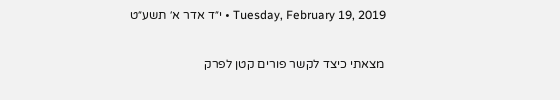Tuesday, February 19, 2019 • י״ד אדר א׳ תשע״ט

מצאתי כיצד לקשר פורים קטן לפרק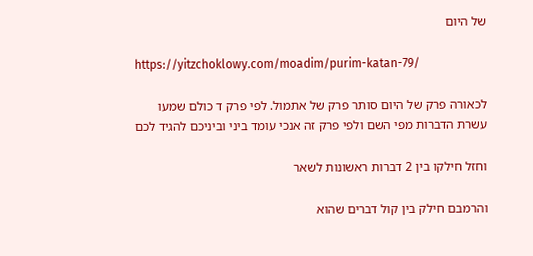של היום

https://yitzchoklowy.com/moadim/purim-katan-79/

לכאורה פרק של היום סותר פרק של אתמול. לפי פרק ד כולם שמעו עשרת הדברות מפי השם ולפי פרק זה אנכי עומד ביני וביניכם להגיד לכם

וחזל חילקו בין 2 דברות ראשונות לשאר

והרמבם חילק בין קול דברים שהוא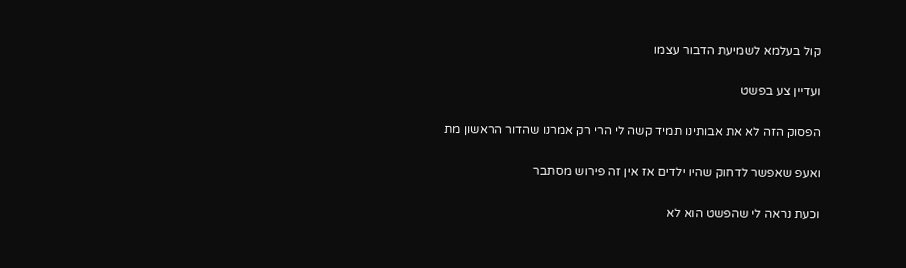קול בעלמא לשמיעת הדבור עצמו

ועדיין צע בפשט

הפסוק הזה לא את אבותינו תמיד קשה לי הרי רק אמרנו שהדור הראשון מת

ואעפ שאפשר לדחוק שהיו ילדים אז אין זה פירוש מסתבר

וכעת נראה לי שהפשט הוא לא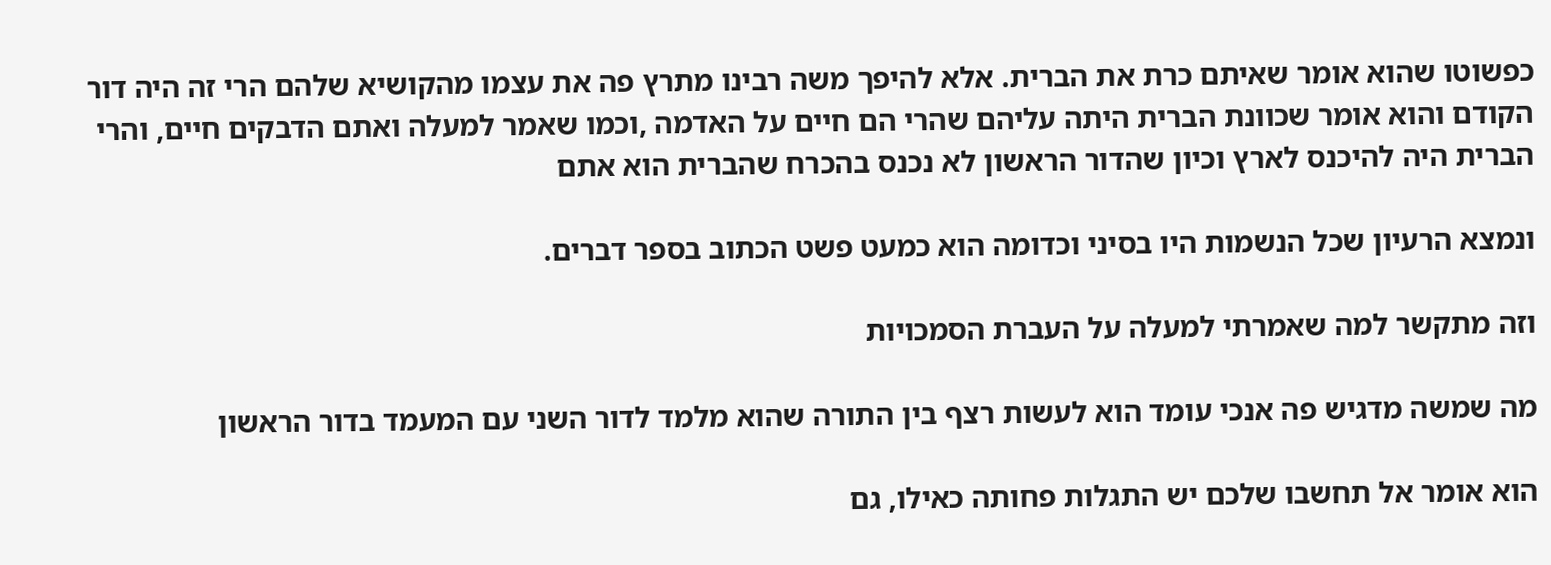כפשוטו שהוא אומר שאיתם כרת את הברית. אלא להיפך משה רבינו מתרץ פה את עצמו מהקושיא שלהם הרי זה היה דור הקודם והוא אומר שכוונת הברית היתה עליהם שהרי הם חיים על האדמה ,וכמו שאמר למעלה ואתם הדבקים חיים, והרי הברית היה להיכנס לארץ וכיון שהדור הראשון לא נכנס בהכרח שהברית הוא אתם

ונמצא הרעיון שכל הנשמות היו בסיני וכדומה הוא כמעט פשט הכתוב בספר דברים.

וזה מתקשר למה שאמרתי למעלה על העברת הסמכויות

מה שמשה מדגיש פה אנכי עומד הוא לעשות רצף בין התורה שהוא מלמד לדור השני עם המעמד בדור הראשון

הוא אומר אל תחשבו שלכם יש התגלות פחותה כאילו, גם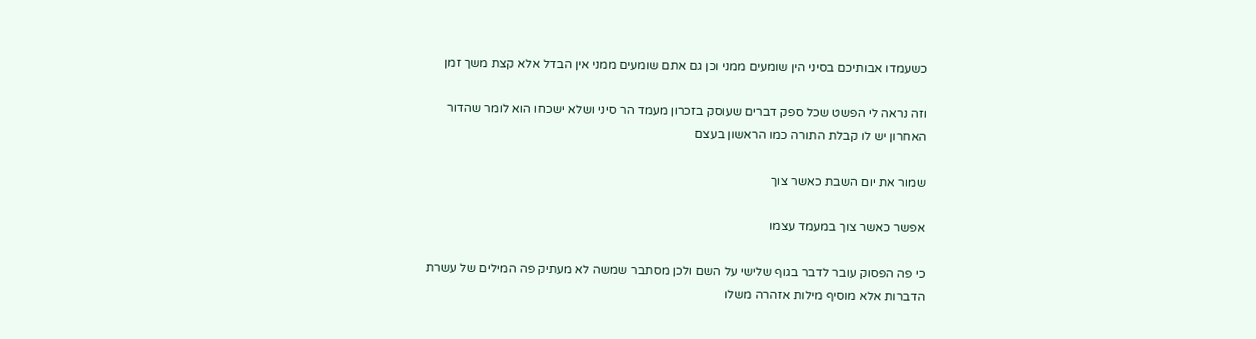כשעמדו אבותיכם בסיני הין שומעים ממני וכן גם אתם שומעים ממני אין הבדל אלא קצת משך זמן

וזה נראה לי הפשט שכל ספק דברים שעוסק בזכרון מעמד הר סיני ושלא ישכחו הוא לומר שהדור האחרון יש לו קבלת התורה כמו הראשון בעצם

שמור את יום השבת כאשר צוך

אפשר כאשר צוך במעמד עצמו

כי פה הפסוק עובר לדבר בגוף שלישי על השם ולכן מסתבר שמשה לא מעתיק פה המילים של עשרת הדברות אלא מוסיף מילות אזהרה משלו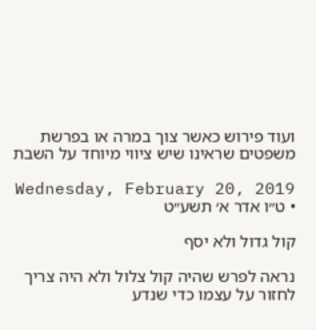ועוד פירוש כאשר צוך במרה או בפרשת משפטים שראינו שיש ציווי מיוחד על השבת

Wednesday, February 20, 2019 • ט״ו אדר א׳ תשע״ט

קול גדול ולא יסף

נראה לפרש שהיה קול צלול ולא היה צריך לחזור על עצמו כדי שנדע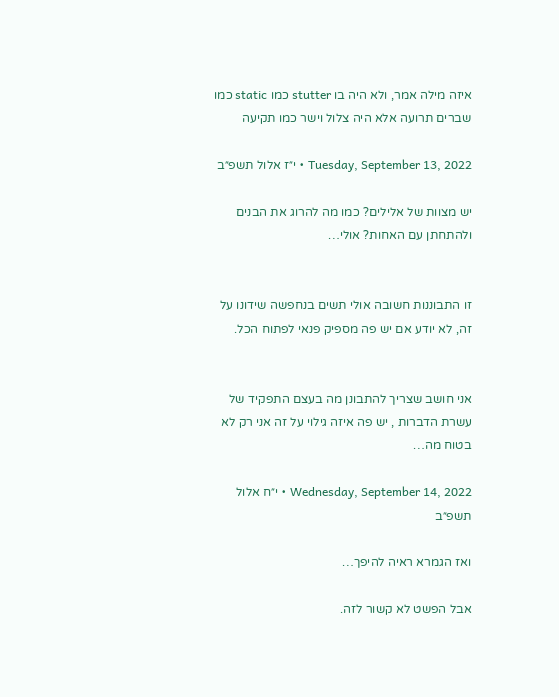איזה מילה אמר, ולא היה בו stutter כמו static כמו שברים תרועה אלא היה צלול וישר כמו תקיעה

Tuesday, September 13, 2022 • י״ז אלול תשפ״ב

יש מצוות של אלילים? כמו מה להרוג את הבנים ולהתחתן עם האחות? אולי…


זו התבוננות חשובה אולי תשים בנחפשה שידונו על זה, לא יודע אם יש פה מספיק פנאי לפתוח הכל.


אני חושב שצריך להתבונן מה בעצם התפקיד של עשרת הדברות , יש פה איזה גילוי על זה אני רק לא בטוח מה…

Wednesday, September 14, 2022 • י״ח אלול תשפ״ב

ואז הגמרא ראיה להיפך…

אבל הפשט לא קשור לזה.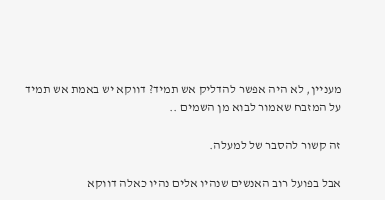מעניין, לא היה אפשר להדליק אש תמיד? דווקא יש באמת אש תמיד על המזבח שאמור לבוא מן השמים ..

זה קשור להסבר של למעלה.

אבל בפועל רוב האנשים שנהיו אלים נהיו כאלה דווקא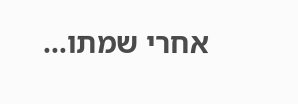אחרי שמתו…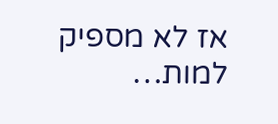אז לא מספיק למות…